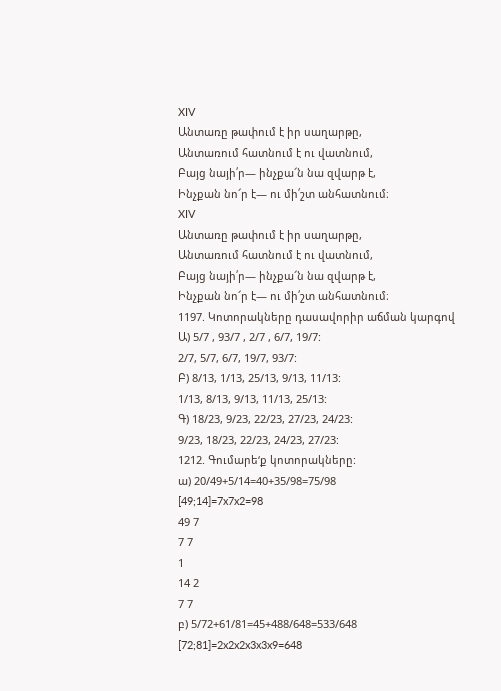XIV
Անտառը թափում է իր սաղարթը,
Անտառում հատնում է ու վատնում,
Բայց նայի՛ր— ինչքա՜ն նա զվարթ է,
Ինչքան նո՜ր է— ու մի՛շտ անհատնում։
XIV
Անտառը թափում է իր սաղարթը,
Անտառում հատնում է ու վատնում,
Բայց նայի՛ր— ինչքա՜ն նա զվարթ է,
Ինչքան նո՜ր է— ու մի՛շտ անհատնում։
1197. Կոտորակները դասավորիր աճման կարգով
Ա) 5/7 , 93/7 , 2/7 , 6/7, 19/7:
2/7, 5/7, 6/7, 19/7, 93/7:
Բ) 8/13, 1/13, 25/13, 9/13, 11/13:
1/13, 8/13, 9/13, 11/13, 25/13:
Գ) 18/23, 9/23, 22/23, 27/23, 24/23:
9/23, 18/23, 22/23, 24/23, 27/23:
1212. Գումարե‘ք կոտորակները:
ա) 20/49+5/14=40+35/98=75/98
[49;14]=7x7x2=98
49 7
7 7
1
14 2
7 7
բ) 5/72+61/81=45+488/648=533/648
[72;81]=2x2x2x3x3x9=648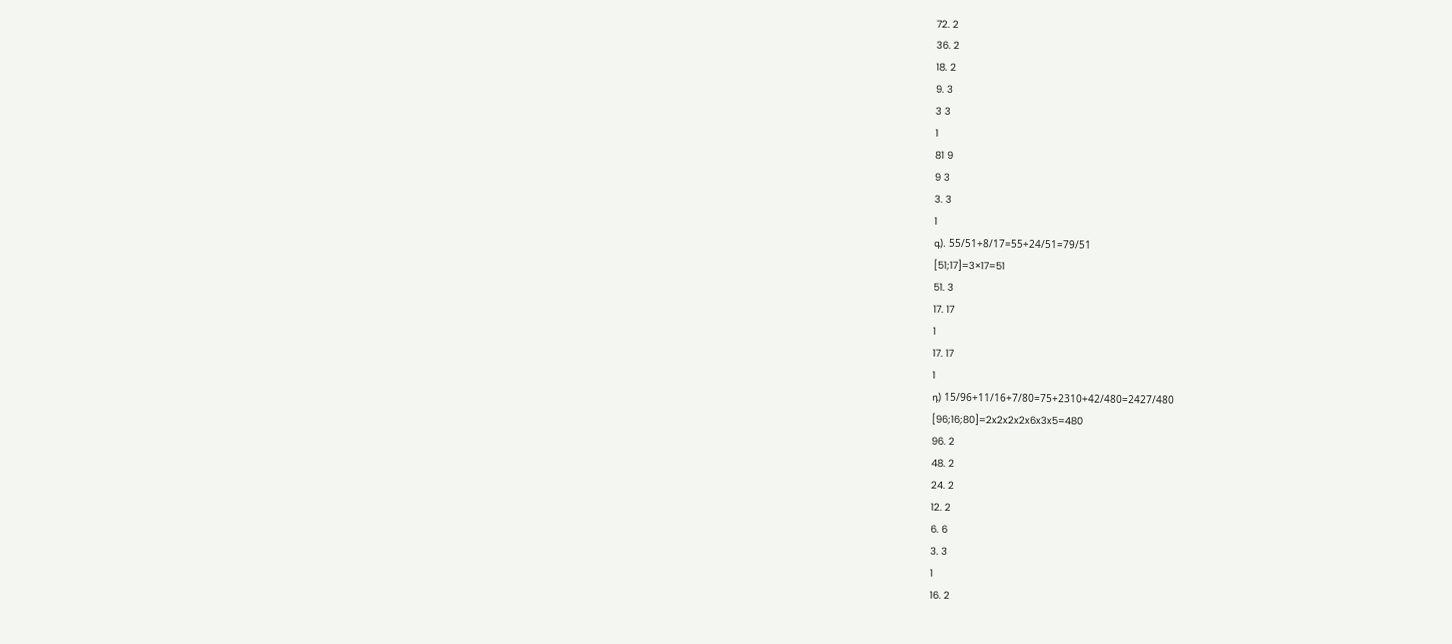72. 2
36. 2
18. 2
9. 3
3 3
1
81 9
9 3
3. 3
1
գ). 55/51+8/17=55+24/51=79/51
[51;17]=3×17=51
51. 3
17. 17
1
17. 17
1
դ) 15/96+11/16+7/80=75+2310+42/480=2427/480
[96;16;80]=2x2x2x2x6x3x5=480
96. 2
48. 2
24. 2
12. 2
6. 6
3. 3
1
16. 2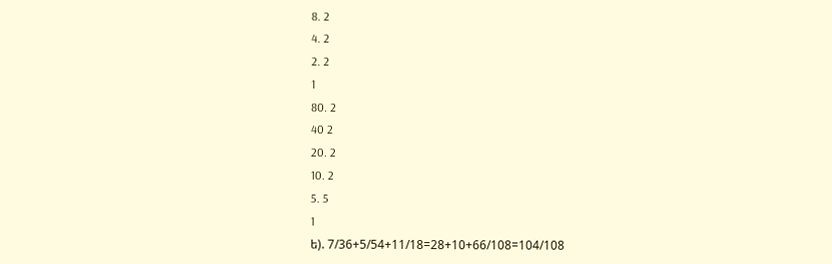8. 2
4. 2
2. 2
1
80. 2
40 2
20. 2
10. 2
5. 5
1
ե). 7/36+5/54+11/18=28+10+66/108=104/108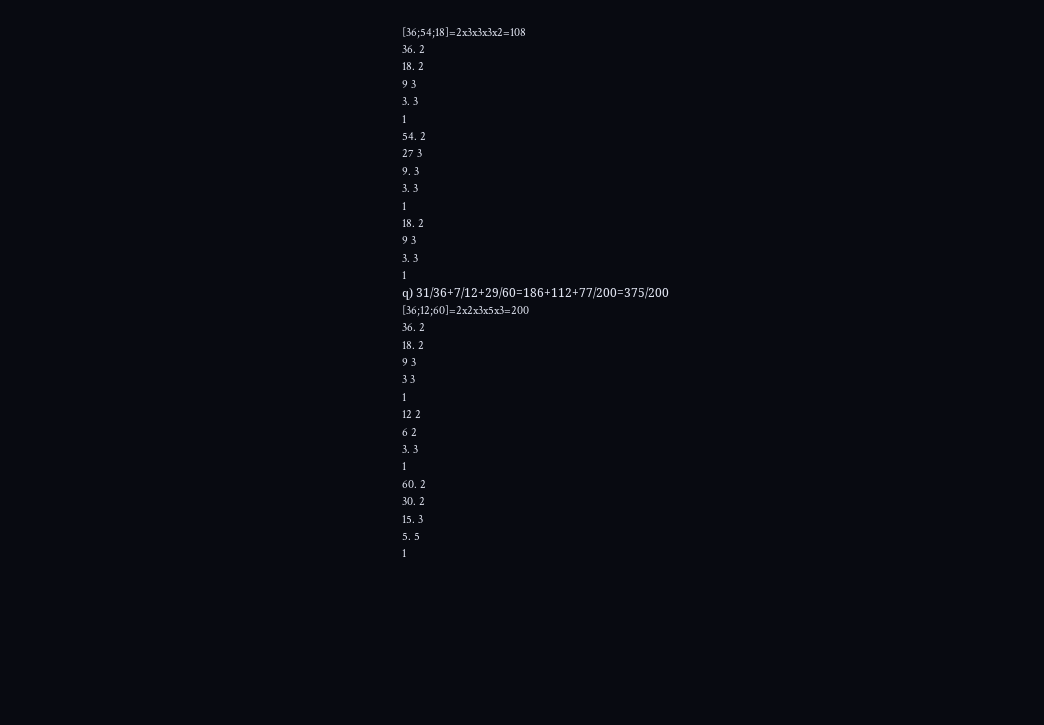[36;54;18]=2x3x3x3x2=108
36. 2
18. 2
9 3
3. 3
1
54. 2
27 3
9. 3
3. 3
1
18. 2
9 3
3. 3
1
զ) 31/36+7/12+29/60=186+112+77/200=375/200
[36;12;60]=2x2x3x5x3=200
36. 2
18. 2
9 3
3 3
1
12 2
6 2
3. 3
1
60. 2
30. 2
15. 3
5. 5
1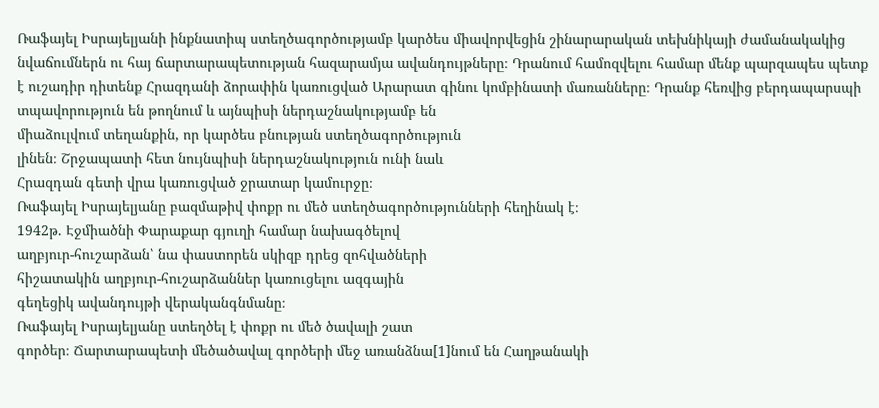Ռաֆայել Իսրայելյանի ինքնատիպ ստեղծագործությամբ կարծես միավորվեցին շինարարական տեխնիկայի ժամանակակից նվաճումներն ու հայ ճարտարապետության հազարամյա ավանդույթները։ Դրանում համոզվելու համար մենք պարզապես պետք է ուշադիր դիտենք Հրազդանի ձորափին կառուցված Արարատ գինու կոմբինատի մառանները։ Դրանք հեռվից բերդապարսպի տպավորություն են թողնում և այնպիսի ներդաշնակությամբ են
միաձուլվում տեղանքին, որ կարծես բնության ստեղծագործություն
լինեն։ Շրջապատի հետ նույնպիսի ներդաշնակություն ունի նաև
Հրազդան գետի վրա կառուցված ջրատար կամուրջը։
Ռաֆայել Իսրայելյանը բազմաթիվ փոքր ու մեծ ստեղծագործությունների հեղինակ է։
1942թ. Էջմիածնի Փարաքար գյուղի համար նախագծելով
աղբյուր-հուշարձան՝ նա փաստորեն սկիզբ դրեց զոհվածների
հիշատակին աղբյուր-հուշարձաններ կառուցելու ազգային
գեղեցիկ ավանդույթի վերականգնմանը։
Ռաֆայել Իսրայելյանը ստեղծել է փոքր ու մեծ ծավալի շատ
գործեր։ Ճարտարապետի մեծածավալ գործերի մեջ առանձնա[1]նում են Հաղթանակի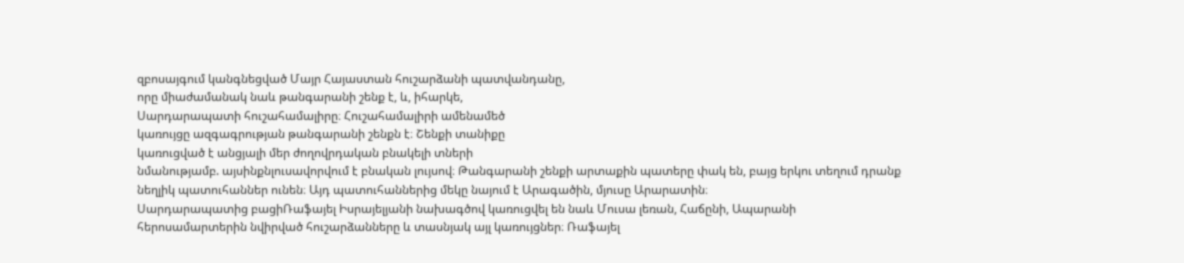զբոսայգում կանգնեցված Մայր Հայաստան հուշարձանի պատվանդանը,
որը միաժամանակ նաև թանգարանի շենք է, և, իհարկե,
Սարդարապատի հուշահամալիրը։ Հուշահամալիրի ամենամեծ
կառույցը ազգագրության թանգարանի շենքն է։ Շենքի տանիքը
կառուցված է անցյալի մեր ժողովրդական բնակելի տների
նմանությամբ. այսինքնլուսավորվում է բնական լույսով։ Թանգարանի շենքի արտաքին պատերը փակ են, բայց երկու տեղում դրանք նեղլիկ պատուհաններ ունեն։ Այդ պատուհաններից մեկը նայում է Արագածին, մյուսը Արարատին։
Սարդարապատից բացիՌաֆայել Իսրայելյանի նախագծով կառուցվել են նաև Մուսա լեռան, Հաճընի, Ապարանի հերոսամարտերին նվիրված հուշարձանները և տասնյակ այլ կառույցներ։ Ռաֆայել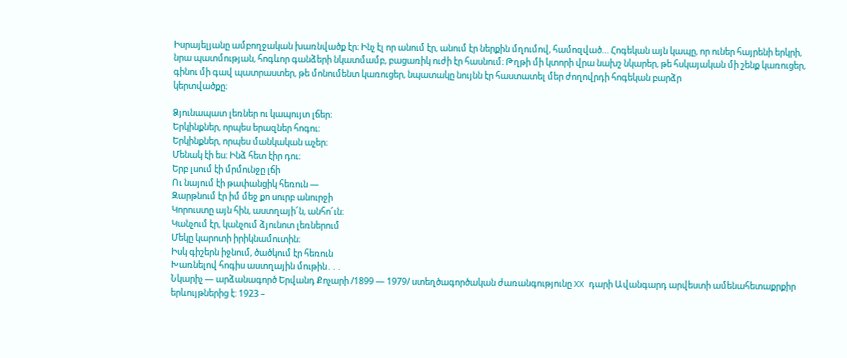Իսրայելյանը ամբողջական խառնվածք էր։ Ինչ էլ որ անում էր, անում էր ներքին մղումով, համոզված… Հոգեկան այն կապը, որ ուներ հայրենի երկրի, նրա պատմության, հոգևոր գանձերի նկատմամբ, բացառիկ ուժի էր հասնում։ Թղթի մի կտորի վրա նախշ նկարեր, թե հսկայական մի շենք կառուցեր, գինու մի գավ պատրաստեր, թե մոնումենտ կառուցեր, նպատակը նույնն էր հաստատել մեր ժողովրդի հոգեկան բարձր
կերտվածքը։

Ձյունապատ լեռներ ու կապույտ լճեր։
Երկինքներ, որպես երազներ հոգու։
Երկինքներ, որպես մանկական աչեր։
Մենակ էի ես։ Ինձ հետ էիր դու։
Երբ լսում էի մրմունջը լճի
Ու նայում էի թափանցիկ հեռուն —
Զարթնում էր իմ մեջ քո սուրբ անուրջի
Կորուստը այն հին, աստղայի՜ն, անհո՜ւն։
Կանչում էր, կանչում ձյունոտ լեռներում
Մեկը կարոտի իրիկնամուտին։
Իսկ գիշերն իջնում, ծածկում էր հեռուն
Խառնելով հոգիս աստղային մութին․․․
Նկարիչ — արձանագործ Երվանդ Քոչարի /1899 — 1979/ ստեղծագործական ժառանգությունը XX դարի Ավանգարդ արվեստի ամենահետաքրքիր երևույթներից է: 1923 –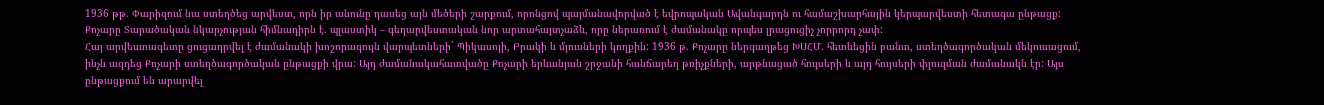1936 թթ. Փարիզում նա ստեղծեց արվեստ, որն իր անունը դասեց այն մեծերի շարքում, որոնցով պայմանավորված է եվրոպական Ավանգարդն ու համաշխարհային կերպարվեստի հետագա ընթացք: Քոչարը Տարածական նկարչության հիմնադիրն է. պլաստիկ – գեղարվեստական նոր արտահայտչաձև, որը ներառում է ժամանակը որպես լրացուցիչ չորրորդ չափ:
Հայ արվեստագետը ցուցադրվել է ժամանակի խոշորագույն վարպետների` Պիկասոյի, Բրակի և մյուսների կողքին: 1936 թ. Քոչարը ներգաղթեց ԽՍՀՄ. հետևեցին բանտ, ստեղծագործական մեկուսացում, ինչն ազդեց Քոչարի ստեղծագործական ընթացքի վրա: Այդ ժամանակահատվածը Քոչարի երևանյան շրջանի հանճարեղ թռիչքների, արթնացած հույսերի և այդ հույսերի փլուզման ժամանակն էր: Այս ընթացքում են արարվել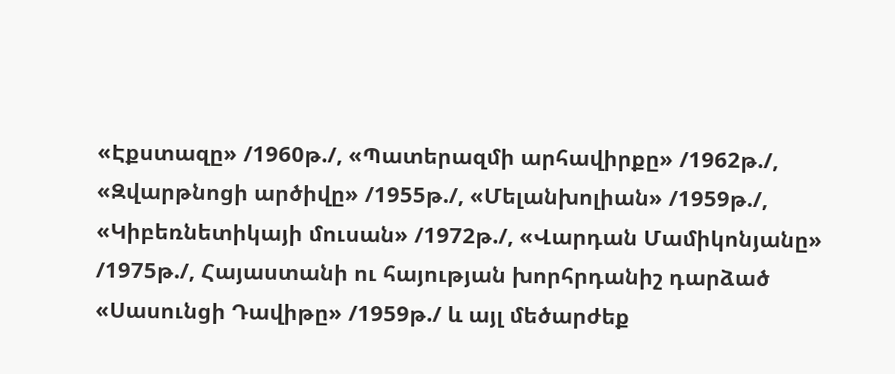«Էքստազը» /1960թ./, «Պատերազմի արհավիրքը» /1962թ./, «Զվարթնոցի արծիվը» /1955թ./, «Մելանխոլիան» /1959թ./, «Կիբեռնետիկայի մուսան» /1972թ./, «Վարդան Մամիկոնյանը» /1975թ./, Հայաստանի ու հայության խորհրդանիշ դարձած «Սասունցի Դավիթը» /1959թ./ և այլ մեծարժեք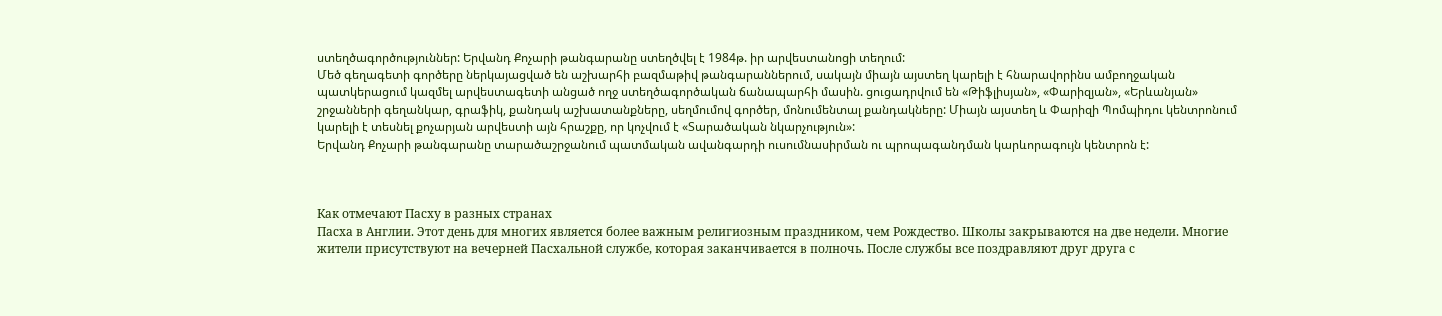ստեղծագործություններ: Երվանդ Քոչարի թանգարանը ստեղծվել է 1984թ. իր արվեստանոցի տեղում:
Մեծ գեղագետի գործերը ներկայացված են աշխարհի բազմաթիվ թանգարաններում, սակայն միայն այստեղ կարելի է հնարավորինս ամբողջական պատկերացում կազմել արվեստագետի անցած ողջ ստեղծագործական ճանապարհի մասին. ցուցադրվում են «Թիֆլիսյան», «Փարիզյան», «Երևանյան» շրջանների գեղանկար, գրաֆիկ, քանդակ աշխատանքները, սեղմումով գործեր, մոնումենտալ քանդակները: Միայն այստեղ և Փարիզի Պոմպիդու կենտրոնում կարելի է տեսնել քոչարյան արվեստի այն հրաշքը, որ կոչվում է «Տարածական նկարչություն»:
Երվանդ Քոչարի թանգարանը տարածաշրջանում պատմական ավանգարդի ուսումնասիրման ու պրոպագանդման կարևորագույն կենտրոն է:



Как отмечают Пасху в разных странах
Пасха в Англии. Этот день для многих является более важным религиозным праздником, чем Рождество. Школы закрываются на две недели. Многие жители присутствуют на вечерней Пасхальной службе, которая заканчивается в полночь. После службы все поздравляют друг друга с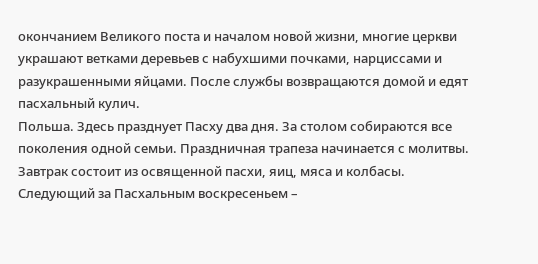окончанием Великого поста и началом новой жизни, многие церкви украшают ветками деревьев с набухшими почками, нарциссами и разукрашенными яйцами. После службы возвращаются домой и едят пасхальный кулич.
Польша. Здесь празднует Пасху два дня. За столом собираются все поколения одной семьи. Праздничная трапеза начинается с молитвы. Завтрак состоит из освященной пасхи, яиц, мяса и колбасы. Следующий за Пасхальным воскресеньем –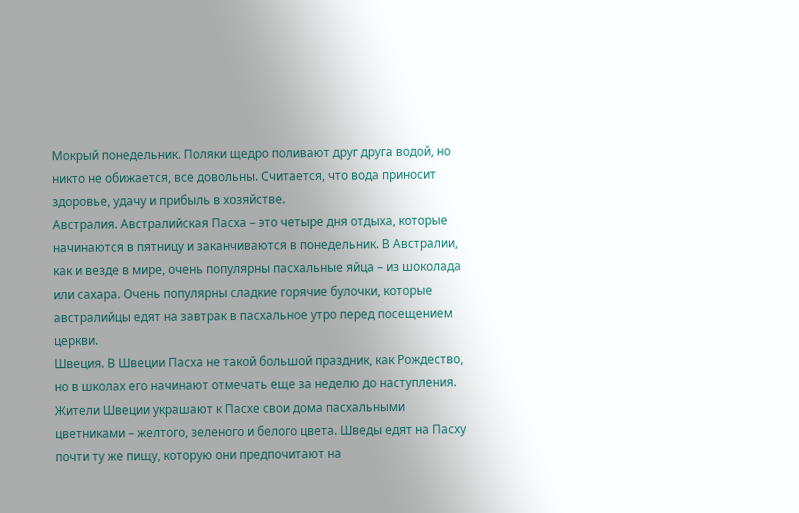Мокрый понедельник. Поляки щедро поливают друг друга водой, но никто не обижается, все довольны. Считается, что вода приносит здоровье, удачу и прибыль в хозяйстве.
Австралия. Австралийская Пасха – это четыре дня отдыха, которые начинаются в пятницу и заканчиваются в понедельник. В Австралии, как и везде в мире, очень популярны пасхальные яйца – из шоколада или сахара. Очень популярны сладкие горячие булочки, которые австралийцы едят на завтрак в пасхальное утро перед посещением церкви.
Швеция. В Швеции Пасха не такой большой праздник, как Рождество, но в школах его начинают отмечать еще за неделю до наступления. Жители Швеции украшают к Пасхе свои дома пасхальными цветниками – желтого, зеленого и белого цвета. Шведы едят на Пасху почти ту же пищу, которую они предпочитают на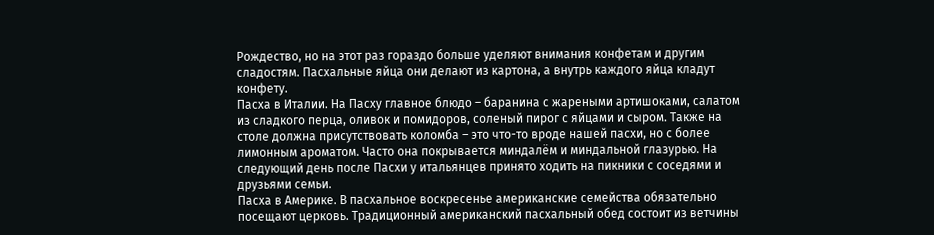Рождество, но на этот раз гораздо больше уделяют внимания конфетам и другим сладостям. Пасхальные яйца они делают из картона, а внутрь каждого яйца кладут конфету.
Пасха в Италии. На Пасху главное блюдо – баранина с жареными артишоками, салатом из сладкого перца, оливок и помидоров, соленый пирог с яйцами и сыром. Также на столе должна присутствовать коломба – это что-то вроде нашей пасхи, но с более лимонным ароматом. Часто она покрывается миндалём и миндальной глазурью. На следующий день после Пасхи у итальянцев принято ходить на пикники с соседями и друзьями семьи.
Пасха в Америке. В пасхальное воскресенье американские семейства обязательно посещают церковь. Традиционный американский пасхальный обед состоит из ветчины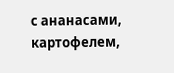с ананасами, картофелем,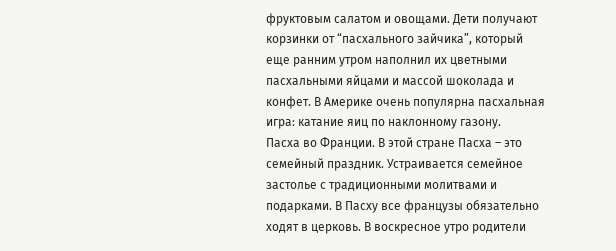фруктовым салатом и овощами. Дети получают корзинки от “пасхального зайчика”, который еще ранним утром наполнил их цветными пасхальными яйцами и массой шоколада и конфет. В Америке очень популярна пасхальная игра: катание яиц по наклонному газону.
Пасха во Франции. В этой стране Пасха – это семейный праздник. Устраивается семейное застолье с традиционными молитвами и подарками. В Пасху все французы обязательно ходят в церковь. В воскресное утро родители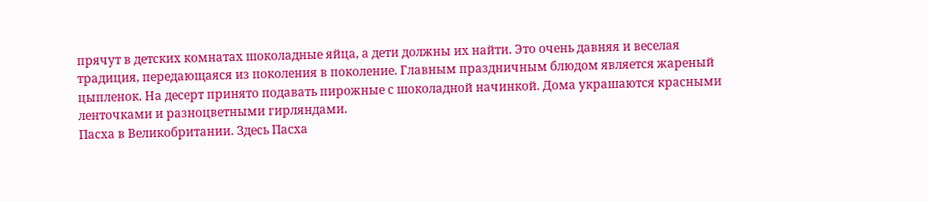прячут в детских комнатах шоколадные яйца, а дети должны их найти. Это очень давняя и веселая традиция, передающаяся из поколения в поколение. Главным праздничным блюдом является жареный цыпленок. На десерт принято подавать пирожные с шоколадной начинкой. Дома украшаются красными ленточками и разноцветными гирляндами.
Пасха в Великобритании. Здесь Пасха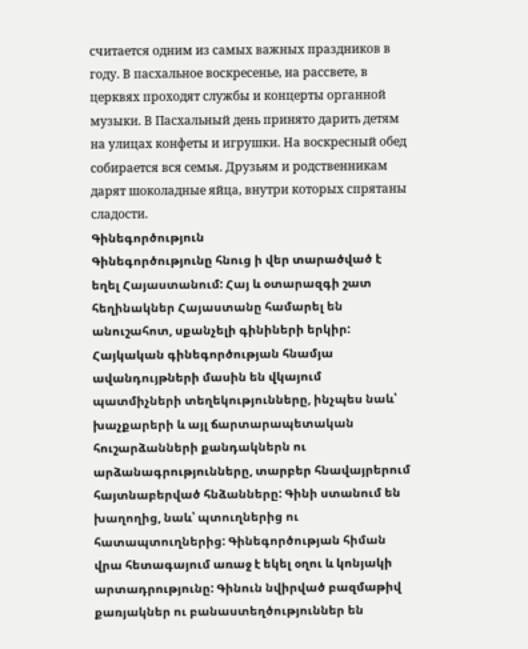считается одним из самых важных праздников в году. В пасхальное воскресенье, на рассвете, в церквях проходят службы и концерты органной музыки. В Пасхальный день принято дарить детям на улицах конфеты и игрушки. На воскресный обед собирается вся семья. Друзьям и родственникам дарят шоколадные яйца, внутри которых спрятаны сладости.
Գինեգործություն
Գինեգործությունը հնուց ի վեր տարածված է եղել Հայաստանում: Հայ և օտարազգի շատ հեղինակներ Հայաստանը համարել են անուշահոտ, սքանչելի գինիների երկիր: Հայկական գինեգործության հնամյա ավանդույթների մասին են վկայում պատմիչների տեղեկությունները, ինչպես նաև՝ խաչքարերի և այլ ճարտարապետական հուշարձանների քանդակներն ու արձանագրությունները, տարբեր հնավայրերում հայտնաբերված հնձանները: Գինի ստանում են խաղողից, նաև՝ պտուղներից ու հատապտուղներից: Գինեգործության հիման վրա հետագայում առաջ է եկել օղու և կոնյակի արտադրությունը: Գինուն նվիրված բազմաթիվ քառյակներ ու բանաստեղծություններ են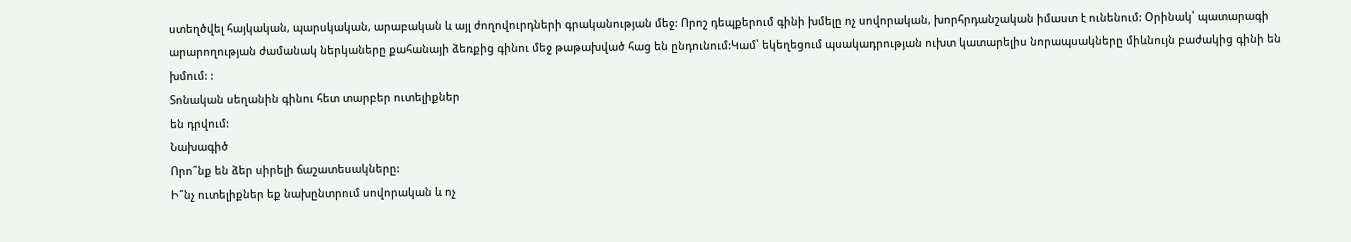ստեղծվել հայկական, պարսկական, արաբական և այլ ժողովուրդների գրականության մեջ: Որոշ դեպքերում գինի խմելը ոչ սովորական, խորհրդանշական իմաստ է ունենում: Օրինակ՝ պատարագի արարողության ժամանակ ներկաները քահանայի ձեռքից գինու մեջ թաթախված հաց են ընդունում:Կամ՝ եկեղեցում պսակադրության ուխտ կատարելիս նորապսակները միևնույն բաժակից գինի են խմում: :
Տոնական սեղանին գինու հետ տարբեր ուտելիքներ
են դրվում:
Նախագիծ
Որո՞նք են ձեր սիրելի ճաշատեսակները:
Ի՞նչ ուտելիքներ եք նախընտրում սովորական և ոչ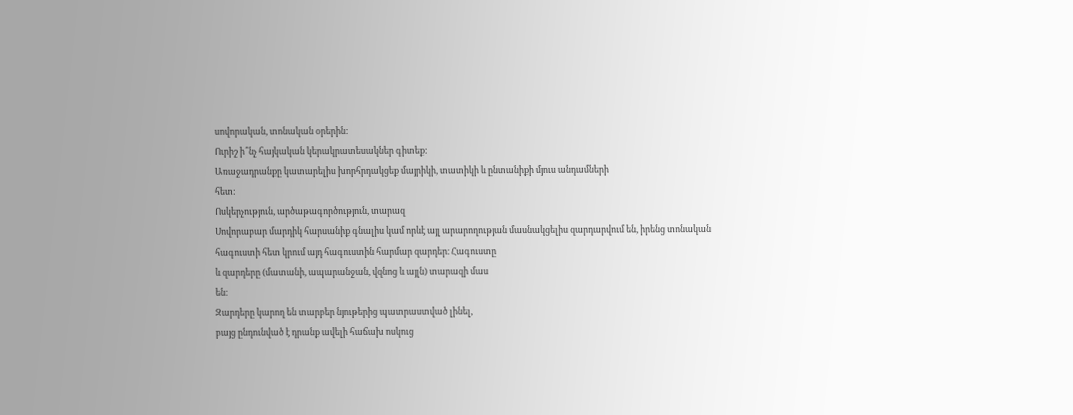սովորական, տոնական օրերին:
Ուրիշ ի՞նչ հայկական կերակրատեսակներ գիտեք:
Առաջադրանքը կատարելիս խորհրդակցեք մայրիկի, տատիկի և ընտանիքի մյուս անդամների
հետ:
Ոսկերչություն, արծաթագործություն, տարազ
Սովորաբար մարդիկ հարսանիք գնալիս կամ որևէ այլ արարողության մասնակցելիս զարդարվում են, իրենց տոնական հագուստի հետ կրում այդ հագուստին հարմար զարդեր։ Հագուստը
և զարդերը (մատանի, ապարանջան, վզնոց և այլն) տարազի մաս
են։
Զարդերը կարող են տարբեր նյութերից պատրաստված լինել,
բայց ընդունված է դրանք ավելի հաճախ ոսկուց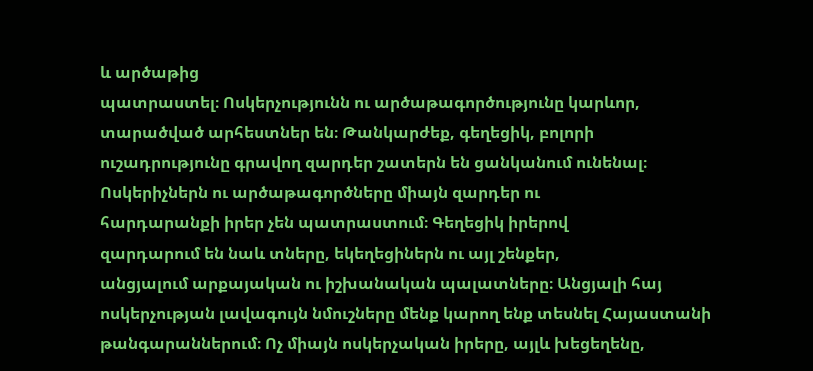և արծաթից
պատրաստել։ Ոսկերչությունն ու արծաթագործությունը կարևոր,
տարածված արհեստներ են։ Թանկարժեք, գեղեցիկ, բոլորի
ուշադրությունը գրավող զարդեր շատերն են ցանկանում ունենալ։
Ոսկերիչներն ու արծաթագործները միայն զարդեր ու
հարդարանքի իրեր չեն պատրաստում։ Գեղեցիկ իրերով
զարդարում են նաև տները, եկեղեցիներն ու այլ շենքեր,
անցյալում արքայական ու իշխանական պալատները։ Անցյալի հայ ոսկերչության լավագույն նմուշները մենք կարող ենք տեսնել Հայաստանի թանգարաններում։ Ոչ միայն ոսկերչական իրերը, այլև խեցեղենը,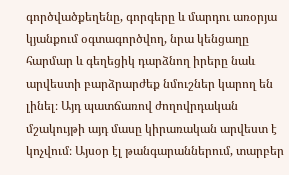գործվածքեղենը, գորգերը և մարդու առօրյա կյանքում օգտագործվող, նրա կենցաղը հարմար և գեղեցիկ դարձնող իրերը նաև արվեստի բարձրարժեք նմուշներ կարող են լինել։ Այդ պատճառով ժողովրդական մշակույթի այդ մասը կիրառական արվեստ է կոչվում։ Այսօր էլ թանգարաններում, տարբեր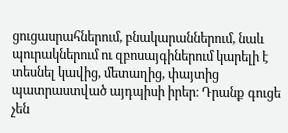ցուցասրահներում, բնակարաններում, նաև պուրակներում ու զբոսայգիներում կարելի է տեսնել կավից, մետաղից, փայտից պատրաստված այդպիսի իրեր։ Դրանք գուցե չեն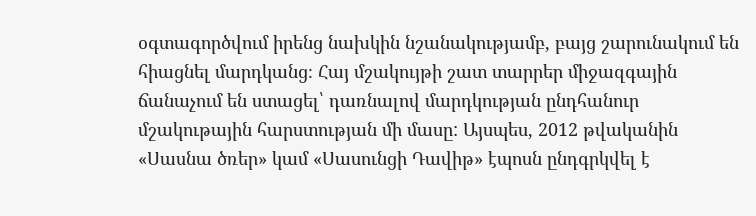օգտագործվում իրենց նախկին նշանակությամբ, բայց շարունակում են հիացնել մարդկանց։ Հայ մշակույթի շատ տարրեր միջազգային ճանաչում են ստացել՝ դառնալով մարդկության ընդհանուր մշակութային հարստության մի մասը: Այսպես, 2012 թվականին «Սասնա ծռեր» կամ «Սասունցի Դավիթ» էպոսն ընդգրկվել է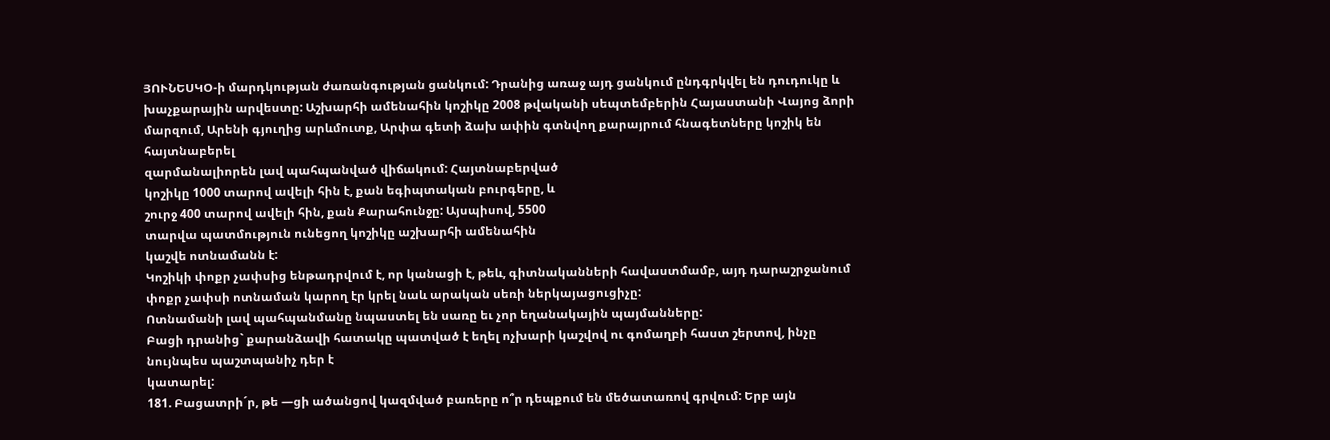ՅՈՒՆԵՍԿՕ-ի մարդկության ժառանգության ցանկում: Դրանից առաջ այդ ցանկում ընդգրկվել են դուդուկը և խաչքարային արվեստը: Աշխարհի ամենահին կոշիկը 2008 թվականի սեպտեմբերին Հայաստանի Վայոց ձորի մարզում, Արենի գյուղից արևմուտք, Արփա գետի ձախ ափին գտնվող քարայրում հնագետները կոշիկ են հայտնաբերել
զարմանալիորեն լավ պահպանված վիճակում: Հայտնաբերված
կոշիկը 1000 տարով ավելի հին է, քան եգիպտական բուրգերը, և
շուրջ 400 տարով ավելի հին, քան Քարահունջը: Այսպիսով, 5500
տարվա պատմություն ունեցող կոշիկը աշխարհի ամենահին
կաշվե ոտնամանն է:
Կոշիկի փոքր չափսից ենթադրվում է, որ կանացի է, թեև, գիտնականների հավաստմամբ, այդ դարաշրջանում փոքր չափսի ոտնաման կարող էր կրել նաև արական սեռի ներկայացուցիչը:
Ոտնամանի լավ պահպանմանը նպաստել են սառը եւ չոր եղանակային պայմանները:
Բացի դրանից` քարանձավի հատակը պատված է եղել ոչխարի կաշվով ու գոմաղբի հաստ շերտով, ինչը նույնպես պաշտպանիչ դեր է
կատարել:
181. Բացատրի´ր, թե —ցի ածանցով կազմված բառերը ո՞ր դեպքում են մեծատառով գրվում: Երբ այն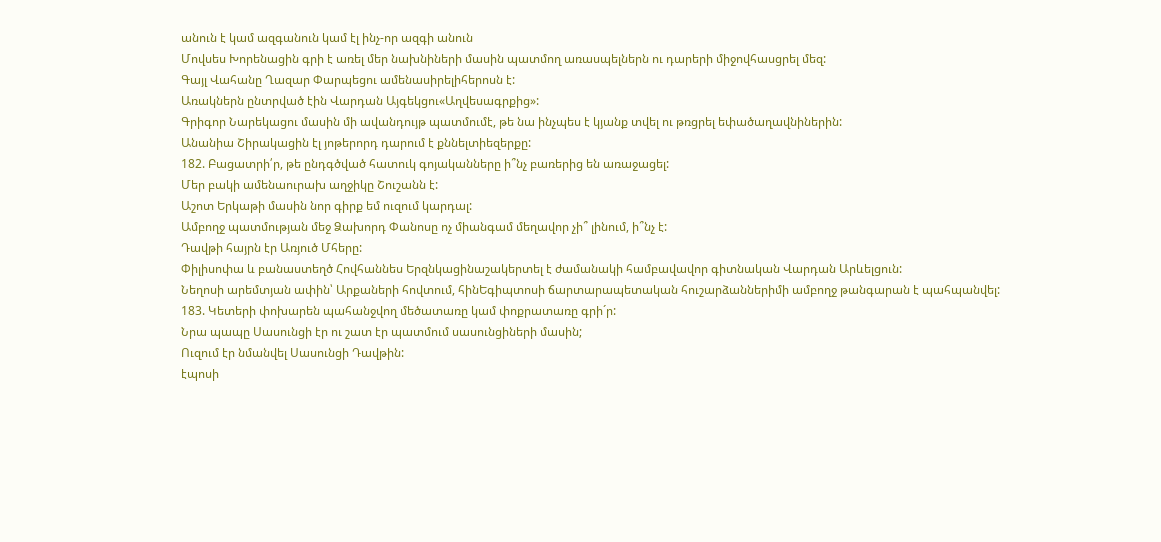անուն է կամ ազգանուն կամ էլ ինչ-որ ազգի անուն
Մովսես Խորենացին գրի է առել մեր նախնիների մասին պատմող առասպելներն ու դարերի միջովհասցրել մեզ:
Գայլ Վահանը Ղազար Փարպեցու ամենասիրելիհերոսն է:
Առակներն ընտրված էին Վարդան Այգեկցու«Աղվեսագրքից»:
Գրիգոր Նարեկացու մասին մի ավանդույթ պատմումէ, թե նա ինչպես է կյանք տվել ու թռցրել եփածաղավնիներին:
Անանիա Շիրակացին էլ յոթերորդ դարում է քննելտիեզերքը:
182. Բացատրի՛ր, թե ընդգծված հատուկ գոյականները ի՞նչ բառերից են առաջացել:
Մեր բակի ամենաուրախ աղջիկը Շուշանն է:
Աշոտ Երկաթի մասին նոր գիրք եմ ուզում կարդալ:
Ամբողջ պատմության մեջ Ձախորդ Փանոսը ոչ միանգամ մեղավոր չի՞ լինում, ի՞նչ է:
Դավթի հայրն էր Առյուծ Մհերը:
Փիլիսոփա և բանաստեղծ Հովհաննես Երզնկացինաշակերտել է ժամանակի համբավավոր գիտնական Վարդան Արևելցուն:
Նեղոսի արեմտյան ափին՝ Արքաների հովտում, հինԵգիպտոսի ճարտարապետական հուշարձաններիմի ամբողջ թանգարան է պահպանվել:
183. Կետերի փոխարեն պահանջվող մեծատառը կամ փոքրատառը գրի´ր:
Նրա պապը Սասունցի էր ու շատ էր պատմում սասունցիների մասին;
Ուզում էր նմանվել Սասունցի Դավթին:
էպոսի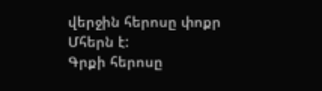վերջին հերոսը փոքր Մհերն է:
Գրքի հերոսը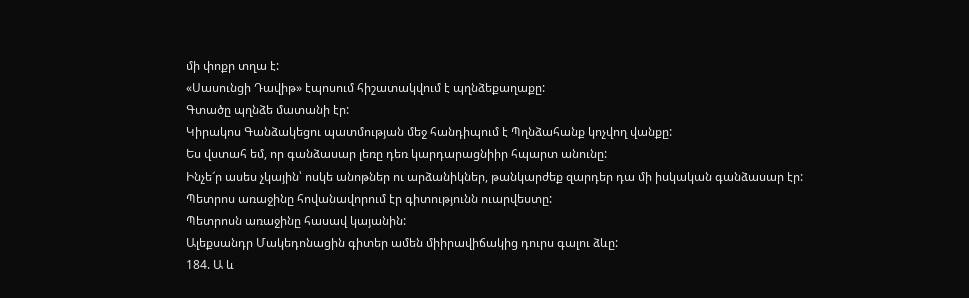մի փոքր տղա է:
«Սասունցի Դավիթ» էպոսում հիշատակվում է պղնձեքաղաքը:
Գտածը պղնձե մատանի էր:
Կիրակոս Գանձակեցու պատմության մեջ հանդիպում է Պղնձահանք կոչվող վանքը:
Ես վստահ եմ, որ գանձասար լեռը դեռ կարդարացնիիր հպարտ անունը:
Ինչե՜ր ասես չկային՝ ոսկե անոթներ ու արձանիկներ, թանկարժեք զարդեր դա մի իսկական գանձասար էր:
Պետրոս առաջինը հովանավորում էր գիտությունն ուարվեստը:
Պետրոսն առաջինը հասավ կայանին:
Ալեքսանդր Մակեդոնացին գիտեր ամեն միիրավիճակից դուրս գալու ձևը:
184. Ա և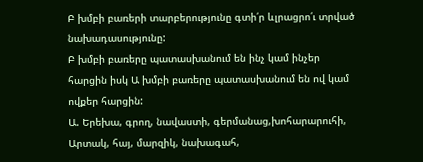Բ խմբի բառերի տարբերությունը գտի՛ր ևլրացրո՛ւ տրված նախադասությունը:
Բ խմբի բառերը պատասխանում են ինչ կամ ինչեր հարցին իսկ Ա խմբի բառերը պատասխանում են ով կամ ովքեր հարցին:
Ա. Երեխա, գրող, նավաստի, գերմանաց,խոհարարուհի, Արտակ, հայ, մարզիկ, նախագահ,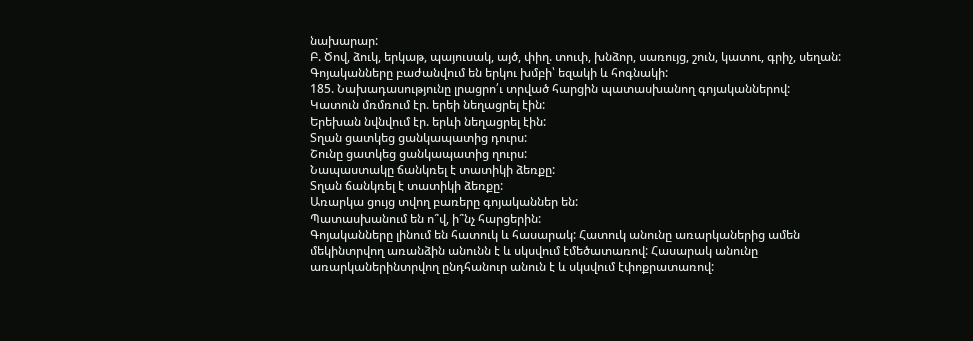նախարար:
Բ. Ծով, ձուկ, երկաթ, պայուսակ, այծ, փիղ. տուփ, խնձոր, սառույց, շուն, կատու, գրիչ, սեղան:
Գոյականները բաժանվում են երկու խմբի՝ եզակի և հոգնակի:
185. Նախադասությունը լրացրո՛ւ տրված հարցին պատասխանող գոյականներով:
Կատուն մռմռում էր. երեի նեղացրել էին:
Երեխան նվնվում էր. երևի նեղացրել էին:
Տղան ցատկեց ցանկապատից դուրս:
Շունը ցատկեց ցանկապատից ղուրս:
Նապաստակը ճանկռել է տատիկի ձեռքը:
Տղան ճանկռել է տատիկի ձեռքը:
Առարկա ցույց տվող բառերը գոյականներ են:
Պատասխանում են ո՞վ, ի՞նչ հարցերին:
Գոյականները լինում են հատուկ և հասարակ: Հատուկ անունը առարկաներից ամեն մեկինտրվող առանձին անունն է և սկսվում էմեծատառով: Հասարակ անունը առարկաներինտրվող ընդհանուր անուն է և սկսվում էփոքրատառով: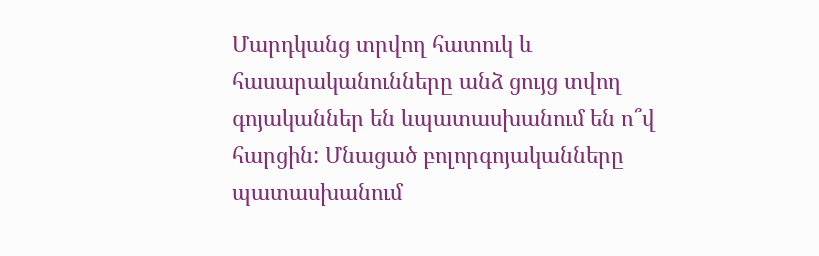Մարդկանց տրվող հատուկ և հասարականունները անձ ցույց տվող գոյականներ են ևպատասխանում են ո՞վ հարցին: Մնացած բոլորգոյականները պատասխանում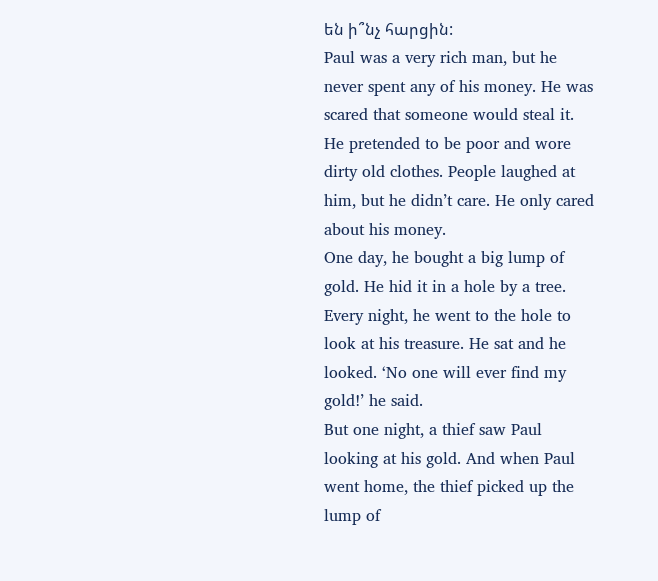են ի՞նչ հարցին:
Paul was a very rich man, but he never spent any of his money. He was scared that someone would steal it. He pretended to be poor and wore dirty old clothes. People laughed at him, but he didn’t care. He only cared about his money.
One day, he bought a big lump of gold. He hid it in a hole by a tree. Every night, he went to the hole to look at his treasure. He sat and he looked. ‘No one will ever find my gold!’ he said.
But one night, a thief saw Paul looking at his gold. And when Paul went home, the thief picked up the lump of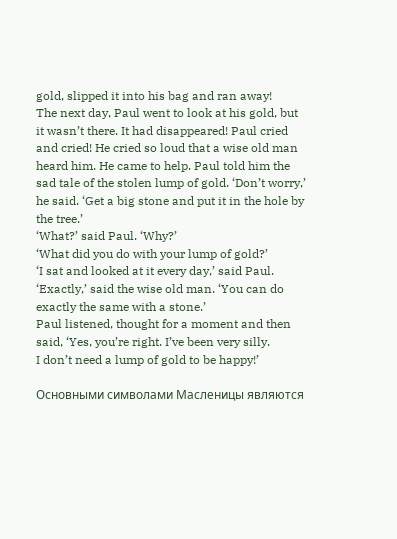gold, slipped it into his bag and ran away!
The next day, Paul went to look at his gold, but it wasn’t there. It had disappeared! Paul cried and cried! He cried so loud that a wise old man heard him. He came to help. Paul told him the sad tale of the stolen lump of gold. ‘Don’t worry,’ he said. ‘Get a big stone and put it in the hole by the tree.’
‘What?’ said Paul. ‘Why?’
‘What did you do with your lump of gold?’
‘I sat and looked at it every day,’ said Paul.
‘Exactly,’ said the wise old man. ‘You can do exactly the same with a stone.’
Paul listened, thought for a moment and then said, ‘Yes, you’re right. I’ve been very silly.
I don’t need a lump of gold to be happy!’

Основными символами Масленицы являются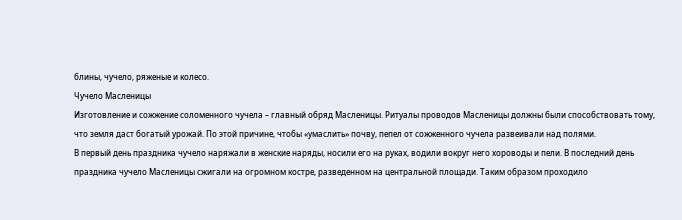блины, чучело, ряженые и колесо.
Чучело Масленицы
Изготовление и сожжение соломенного чучела – главный обряд Масленицы. Ритуалы проводов Масленицы должны были способствовать тому, что земля даст богатый урожай. По этой причине, чтобы «умаслить» почву, пепел от сожженного чучела развеивали над полями.
В первый день праздника чучело наряжали в женские наряды, носили его на руках, водили вокруг него хороводы и пели. В последний день праздника чучело Масленицы сжигали на огромном костре, разведенном на центральной площади. Таким образом проходило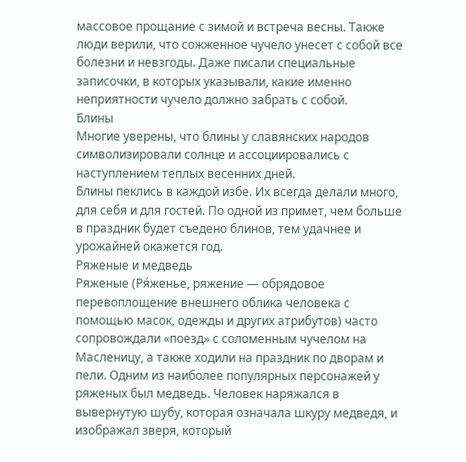массовое прощание с зимой и встреча весны. Также люди верили, что сожженное чучело унесет с собой все болезни и невзгоды. Даже писали специальные записочки, в которых указывали, какие именно неприятности чучело должно забрать с собой.
Блины
Многие уверены, что блины у славянских народов символизировали солнце и ассоциировались с наступлением теплых весенних дней.
Блины пеклись в каждой избе. Их всегда делали много, для себя и для гостей. По одной из примет, чем больше в праздник будет съедено блинов, тем удачнее и урожайней окажется год.
Ряженые и медведь
Ряженые (Ря́женье, ряжение — обрядовое перевоплощение внешнего облика человека с помощью масок, одежды и других атрибутов) часто сопровождали «поезд» с соломенным чучелом на Масленицу, а также ходили на праздник по дворам и пели. Одним из наиболее популярных персонажей у ряженых был медведь. Человек наряжался в вывернутую шубу, которая означала шкуру медведя, и изображал зверя, который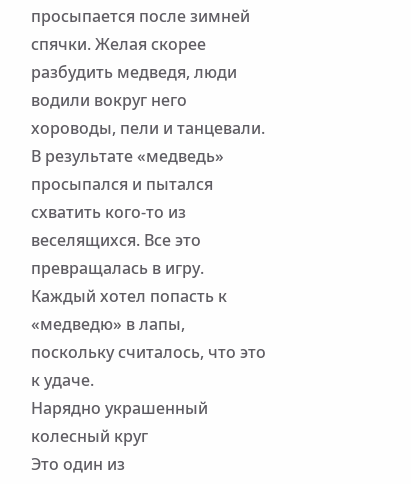просыпается после зимней спячки. Желая скорее разбудить медведя, люди водили вокруг него хороводы, пели и танцевали. В результате «медведь» просыпался и пытался схватить кого-то из веселящихся. Все это превращалась в игру. Каждый хотел попасть к «медведю» в лапы, поскольку считалось, что это к удаче.
Нарядно украшенный колесный круг
Это один из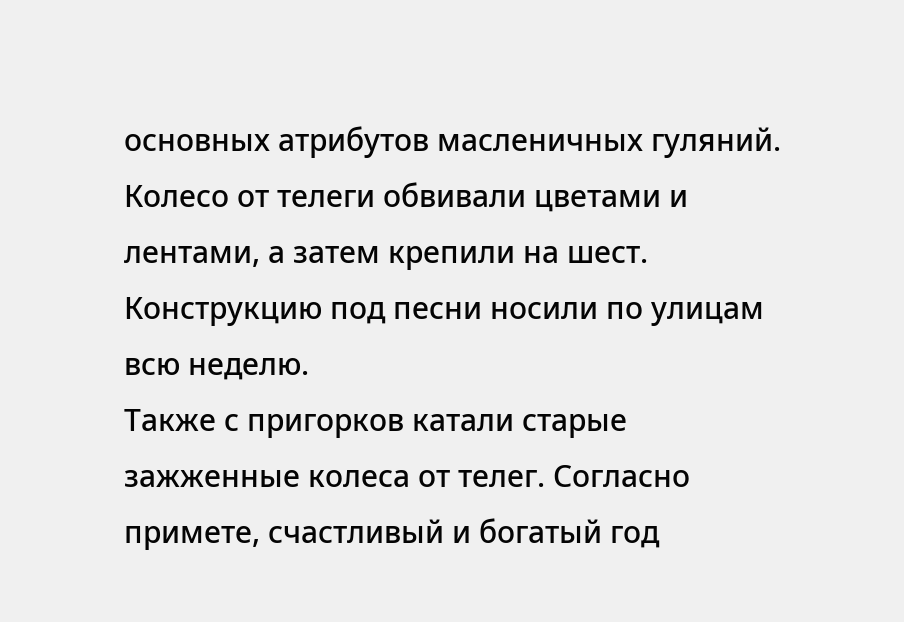основных атрибутов масленичных гуляний. Колесо от телеги обвивали цветами и лентами, а затем крепили на шест. Конструкцию под песни носили по улицам всю неделю.
Также с пригорков катали старые зажженные колеса от телег. Согласно примете, счастливый и богатый год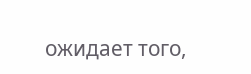ожидает того,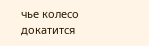чье колесо докатится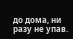до дома, ни разу не упав.